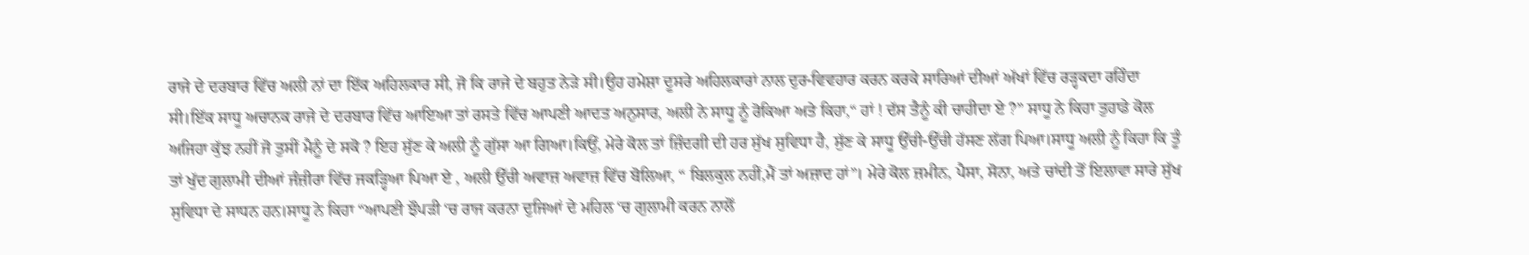ਰਾਜੇ ਦੇ ਦਰਬਾਰ ਵਿੱਚ ਅਲੀ ਨਾਂ ਦਾ ਇੱਕ ਅਹਿਲਕਾਰ ਸੀ, ਜੋ ਕਿ ਰਾਜੇ ਦੇ ਬਹੁਤ ਨੇੜੇ ਸੀ।ਉਹ ਹਮੇਸ਼ਾ ਦੂਸਰੇ ਅਹਿਲਕਾਰਾਂ ਨਾਲ ਦੁਰ-ਵਿਵਹਾਰ ਕਰਨ ਕਰਕੇ ਸਾਰਿਆਂ ਦੀਆਂ ਅੱਖਾਂ ਵਿੱਚ ਰੜ੍ਹਕਦਾ ਰਹਿੰਦਾ ਸੀ।ਇੱਕ ਸਾਧੂ ਅਚਾਨਕ ਰਾਜੇ ਦੇ ਦਰਬਾਰ ਵਿੱਚ ਆਇਆ ਤਾਂ ਰਸਤੇ ਵਿੱਚ ਆਪਣੀ ਆਦਤ ਅਨੁਸਾਰ, ਅਲੀ ਨੇ ਸਾਧੂ ਨੂੰ ਰੋਕਿਆ ਅਤੇ ਕਿਹਾ,“ ਹਾਂ ! ਦੱਸ ਤੈਨੂੰ ਕੀ ਚਾਹੀਦਾ ਏ ?” ਸਾਧੂ ਨੇ ਕਿਹਾ ਤੁਹਾਡੇ ਕੋਲ ਅਜਿਹਾ ਕੁੱਝ ਨਹੀਂ ਜੋ ਤੁਸੀਂ ਮੈਨੂੰ ਦੇ ਸਕੋ ? ਇਹ ਸੁੱਣ ਕੇ ਅਲੀ ਨੂੰ ਗੁੱਸਾ ਆ ਗਿਆ।ਕਿਉਂ, ਮੇਰੇ ਕੋਲ ਤਾਂ ਜ਼ਿੰਦਗੀ ਦੀ ਹਰ ਸੁੱਖ ਸੁਵਿਧਾ ਹੈ, ਸੁੱਣ ਕੇ ਸਾਧੂ ਉੱਚੀ-ਉੱਚੀ ਹੱਸਣ ਲੱਗ ਪਿਆ।ਸਾਧੂ ਅਲੀ ਨੂੰ ਕਿਹਾ ਕਿ ਤੂੰ ਤਾਂ ਖੁੱਦ ਗੁਲਾਮੀ ਦੀਆਂ ਜੰਜ਼ੀਰਾ ਵਿੱਚ ਜਕੜ੍ਹਿਆ ਪਿਆ ਏ , ਅਲੀ ਉੱਚੀ ਅਵਾਜ਼ ਅਵਾਜ਼ ਵਿੱਚ ਬੋਲਿਆ, “ ਬਿਲਕੁਲ ਨਹੀਂ,ਮੈਂ ਤਾਂ ਅਜ਼ਾਦ ਹਾਂ”। ਮੇਰੇ ਕੋਲ ਜ਼ਮੀਨ, ਪੈਸਾ, ਸੋਨਾ, ਅਤੇ ਚਾਂਦੀ ਤੋਂ ਇਲਾਵਾ ਸਾਰੇ ਸੁੱਖ ਸੁਵਿਧਾ ਦੇ ਸਾਧਨ ਹਨ।ਸਾਧੂ ਨੇ ਕਿਹਾ “ਆਪਣੀ ਝੌਪੜੀ ‘ਚ ਰਾਜ ਕਰਨਾ ਦੁਜਿਆਂ ਦੇ ਮਹਿਲ ‘ਚ ਗੁਲਾਮੀ ਕਰਨ ਨਾਲੋਂ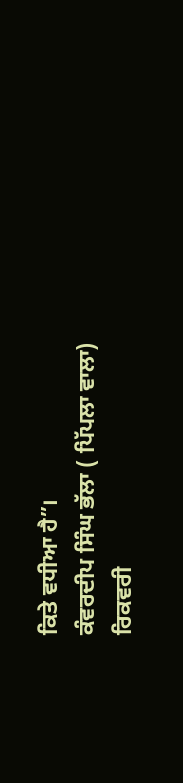ਕਿਤੇ ਵਧੀਆ ਹੈ”।
ਕੰਵਰਦੀਪ ਸਿੰਘ ਭੱਲਾ ( ਪਿੱਪਲਾ ਵਾਲਾ)
ਰਿਕਵਰੀ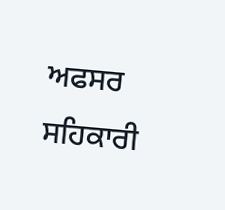ਅਫਸਰ ਸਹਿਕਾਰੀ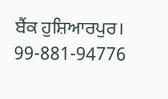ਬੈਂਕ ਹੁਸ਼ਿਆਰਪੁਰ।
99-881-94776